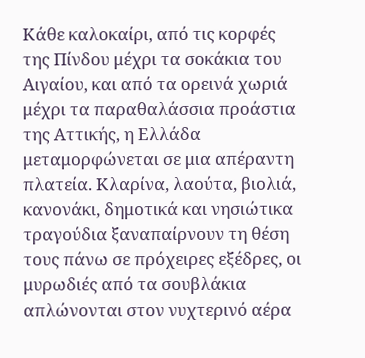Κάθε καλοκαίρι, από τις κορφές της Πίνδου μέχρι τα σοκάκια του Αιγαίου, και από τα ορεινά χωριά μέχρι τα παραθαλάσσια προάστια της Αττικής, η Ελλάδα μεταμορφώνεται σε μια απέραντη πλατεία. Κλαρίνα, λαούτα, βιολιά, κανονάκι, δημοτικά και νησιώτικα τραγούδια ξαναπαίρνουν τη θέση τους πάνω σε πρόχειρες εξέδρες, οι μυρωδιές από τα σουβλάκια απλώνονται στον νυχτερινό αέρα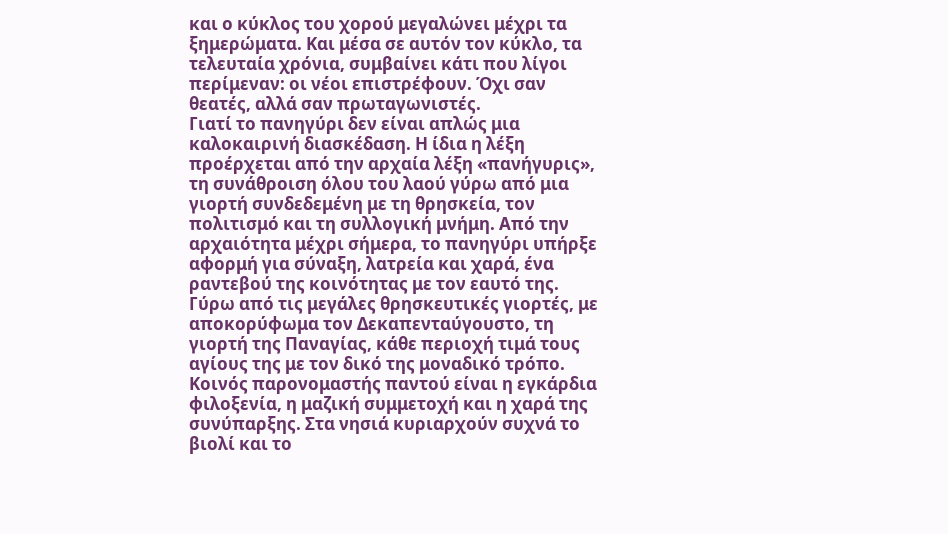και ο κύκλος του χορού μεγαλώνει μέχρι τα ξημερώματα. Και μέσα σε αυτόν τον κύκλο, τα τελευταία χρόνια, συμβαίνει κάτι που λίγοι περίμεναν: οι νέοι επιστρέφουν. Όχι σαν θεατές, αλλά σαν πρωταγωνιστές.
Γιατί το πανηγύρι δεν είναι απλώς μια καλοκαιρινή διασκέδαση. Η ίδια η λέξη προέρχεται από την αρχαία λέξη «πανήγυρις», τη συνάθροιση όλου του λαού γύρω από μια γιορτή συνδεδεμένη με τη θρησκεία, τον πολιτισμό και τη συλλογική μνήμη. Από την αρχαιότητα μέχρι σήμερα, το πανηγύρι υπήρξε αφορμή για σύναξη, λατρεία και χαρά, ένα ραντεβού της κοινότητας με τον εαυτό της.
Γύρω από τις μεγάλες θρησκευτικές γιορτές, με αποκορύφωμα τον Δεκαπενταύγουστο, τη γιορτή της Παναγίας, κάθε περιοχή τιμά τους αγίους της με τον δικό της μοναδικό τρόπο. Κοινός παρονομαστής παντού είναι η εγκάρδια φιλοξενία, η μαζική συμμετοχή και η χαρά της συνύπαρξης. Στα νησιά κυριαρχούν συχνά το βιολί και το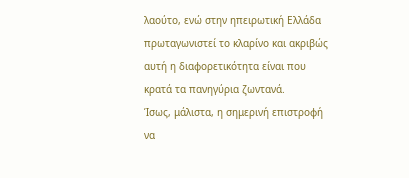λαούτο, ενώ στην ηπειρωτική Ελλάδα πρωταγωνιστεί το κλαρίνο και ακριβώς αυτή η διαφορετικότητα είναι που κρατά τα πανηγύρια ζωντανά.
Ίσως, μάλιστα, η σημερινή επιστροφή να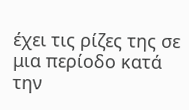έχει τις ρίζες της σε μια περίοδο κατά την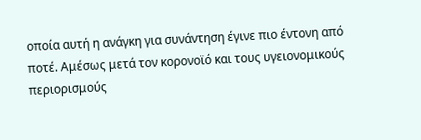οποία αυτή η ανάγκη για συνάντηση έγινε πιο έντονη από ποτέ. Αμέσως μετά τον κορονοϊό και τους υγειονομικούς περιορισμούς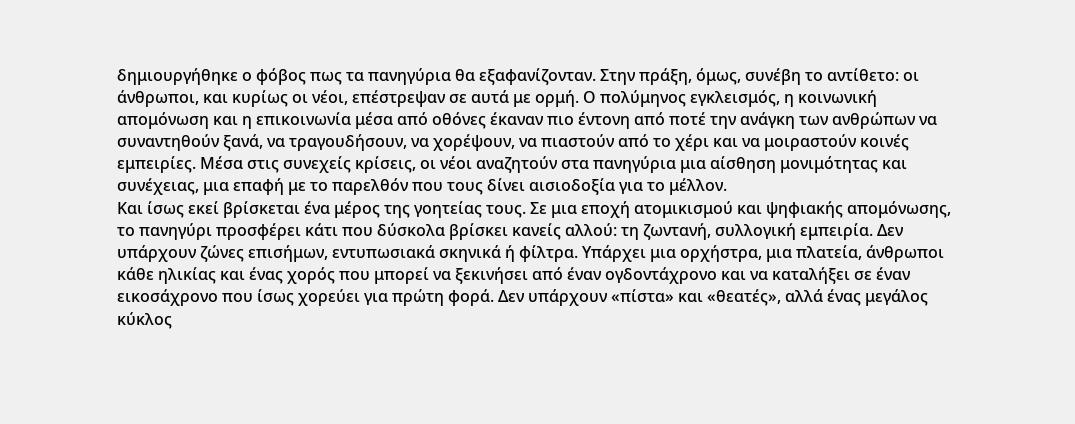δημιουργήθηκε ο φόβος πως τα πανηγύρια θα εξαφανίζονταν. Στην πράξη, όμως, συνέβη το αντίθετο: οι άνθρωποι, και κυρίως οι νέοι, επέστρεψαν σε αυτά με ορμή. Ο πολύμηνος εγκλεισμός, η κοινωνική απομόνωση και η επικοινωνία μέσα από οθόνες έκαναν πιο έντονη από ποτέ την ανάγκη των ανθρώπων να συναντηθούν ξανά, να τραγουδήσουν, να χορέψουν, να πιαστούν από το χέρι και να μοιραστούν κοινές εμπειρίες. Μέσα στις συνεχείς κρίσεις, οι νέοι αναζητούν στα πανηγύρια μια αίσθηση μονιμότητας και συνέχειας, μια επαφή με το παρελθόν που τους δίνει αισιοδοξία για το μέλλον.
Και ίσως εκεί βρίσκεται ένα μέρος της γοητείας τους. Σε μια εποχή ατομικισμού και ψηφιακής απομόνωσης, το πανηγύρι προσφέρει κάτι που δύσκολα βρίσκει κανείς αλλού: τη ζωντανή, συλλογική εμπειρία. Δεν υπάρχουν ζώνες επισήμων, εντυπωσιακά σκηνικά ή φίλτρα. Υπάρχει μια ορχήστρα, μια πλατεία, άνθρωποι κάθε ηλικίας και ένας χορός που μπορεί να ξεκινήσει από έναν ογδοντάχρονο και να καταλήξει σε έναν εικοσάχρονο που ίσως χορεύει για πρώτη φορά. Δεν υπάρχουν «πίστα» και «θεατές», αλλά ένας μεγάλος κύκλος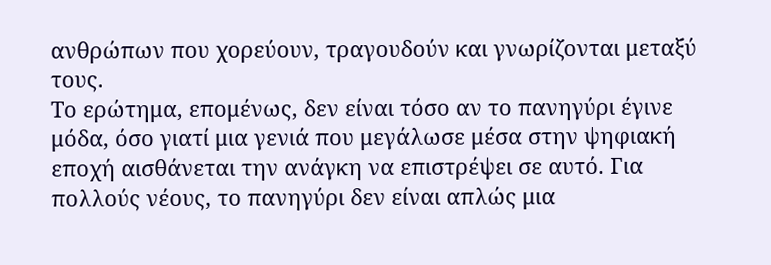ανθρώπων που χορεύουν, τραγουδούν και γνωρίζονται μεταξύ τους.
Το ερώτημα, επομένως, δεν είναι τόσο αν το πανηγύρι έγινε μόδα, όσο γιατί μια γενιά που μεγάλωσε μέσα στην ψηφιακή εποχή αισθάνεται την ανάγκη να επιστρέψει σε αυτό. Για πολλούς νέους, το πανηγύρι δεν είναι απλώς μια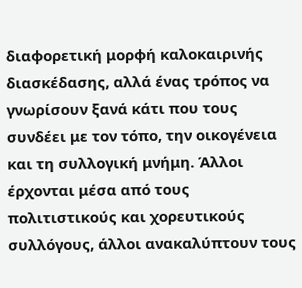διαφορετική μορφή καλοκαιρινής διασκέδασης, αλλά ένας τρόπος να γνωρίσουν ξανά κάτι που τους συνδέει με τον τόπο, την οικογένεια και τη συλλογική μνήμη. Άλλοι έρχονται μέσα από τους πολιτιστικούς και χορευτικούς συλλόγους, άλλοι ανακαλύπτουν τους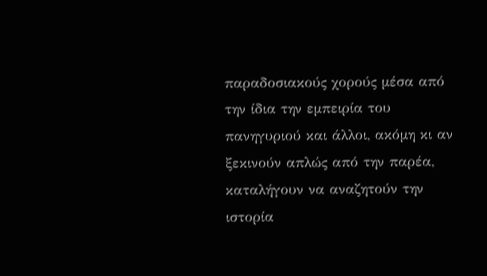παραδοσιακούς χορούς μέσα από την ίδια την εμπειρία του πανηγυριού και άλλοι, ακόμη κι αν ξεκινούν απλώς από την παρέα, καταλήγουν να αναζητούν την ιστορία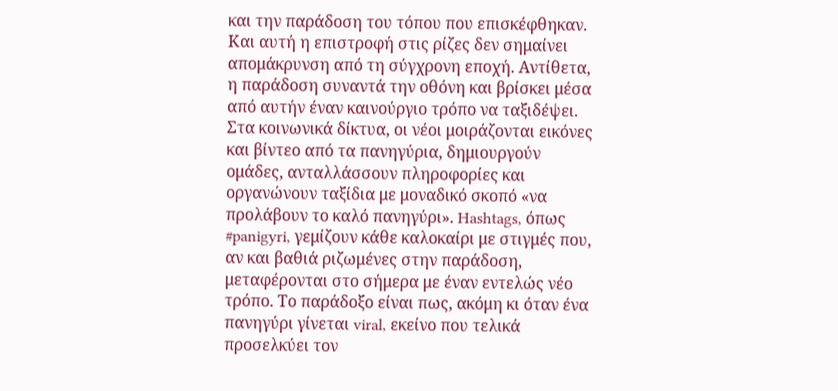και την παράδοση του τόπου που επισκέφθηκαν.
Και αυτή η επιστροφή στις ρίζες δεν σημαίνει απομάκρυνση από τη σύγχρονη εποχή. Αντίθετα, η παράδοση συναντά την οθόνη και βρίσκει μέσα από αυτήν έναν καινούργιο τρόπο να ταξιδέψει. Στα κοινωνικά δίκτυα, οι νέοι μοιράζονται εικόνες και βίντεο από τα πανηγύρια, δημιουργούν ομάδες, ανταλλάσσουν πληροφορίες και οργανώνουν ταξίδια με μοναδικό σκοπό «να προλάβουν το καλό πανηγύρι». Hashtags, όπως #panigyri, γεμίζουν κάθε καλοκαίρι με στιγμές που, αν και βαθιά ριζωμένες στην παράδοση, μεταφέρονται στο σήμερα με έναν εντελώς νέο τρόπο. Το παράδοξο είναι πως, ακόμη κι όταν ένα πανηγύρι γίνεται viral, εκείνο που τελικά προσελκύει τον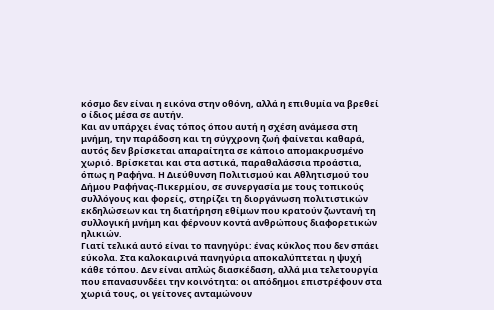κόσμο δεν είναι η εικόνα στην οθόνη, αλλά η επιθυμία να βρεθεί ο ίδιος μέσα σε αυτήν.
Και αν υπάρχει ένας τόπος όπου αυτή η σχέση ανάμεσα στη μνήμη, την παράδοση και τη σύγχρονη ζωή φαίνεται καθαρά, αυτός δεν βρίσκεται απαραίτητα σε κάποιο απομακρυσμένο χωριό. Βρίσκεται και στα αστικά, παραθαλάσσια προάστια, όπως η Ραφήνα. Η Διεύθυνση Πολιτισμού και Αθλητισμού του Δήμου Ραφήνας-Πικερμίου, σε συνεργασία με τους τοπικούς συλλόγους και φορείς, στηρίζει τη διοργάνωση πολιτιστικών εκδηλώσεων και τη διατήρηση εθίμων που κρατούν ζωντανή τη συλλογική μνήμη και φέρνουν κοντά ανθρώπους διαφορετικών ηλικιών.
Γιατί τελικά αυτό είναι το πανηγύρι: ένας κύκλος που δεν σπάει εύκολα. Στα καλοκαιρινά πανηγύρια αποκαλύπτεται η ψυχή κάθε τόπου. Δεν είναι απλώς διασκέδαση, αλλά μια τελετουργία που επανασυνδέει την κοινότητα: οι απόδημοι επιστρέφουν στα χωριά τους, οι γείτονες ανταμώνουν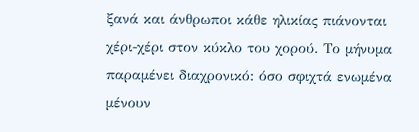ξανά και άνθρωποι κάθε ηλικίας πιάνονται χέρι-χέρι στον κύκλο του χορού. Το μήνυμα παραμένει διαχρονικό: όσο σφιχτά ενωμένα μένουν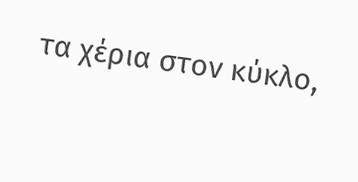τα χέρια στον κύκλο,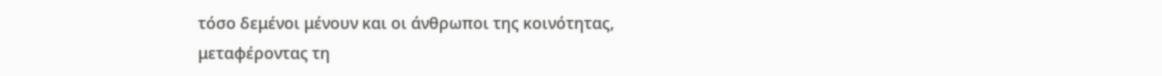τόσο δεμένοι μένουν και οι άνθρωποι της κοινότητας, μεταφέροντας τη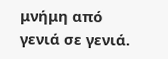μνήμη από γενιά σε γενιά.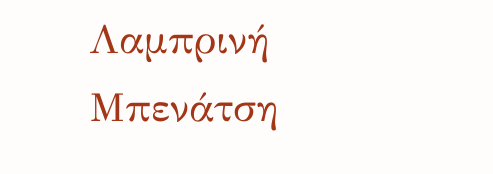Λαμπρινή Μπενάτση